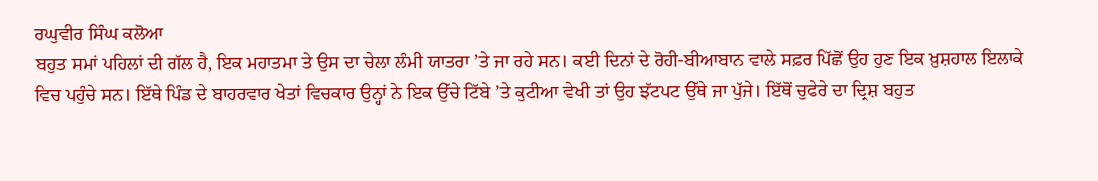ਰਘੁਵੀਰ ਸਿੰਘ ਕਲੋਆ
ਬਹੁਤ ਸਮਾਂ ਪਹਿਲਾਂ ਦੀ ਗੱਲ ਹੈ, ਇਕ ਮਹਾਤਮਾ ਤੇ ਉਸ ਦਾ ਚੇਲਾ ਲੰਮੀ ਯਾਤਰਾ ’ਤੇ ਜਾ ਰਹੇ ਸਨ। ਕਈ ਦਿਨਾਂ ਦੇ ਰੋਹੀ-ਬੀਆਬਾਨ ਵਾਲੇ ਸਫ਼ਰ ਪਿੱਛੋਂ ਉਹ ਹੁਣ ਇਕ ਖ਼ੁਸ਼ਹਾਲ ਇਲਾਕੇ ਵਿਚ ਪਹੁੰਚੇ ਸਨ। ਇੱਥੇ ਪਿੰਡ ਦੇ ਬਾਹਰਵਾਰ ਖੇਤਾਂ ਵਿਚਕਾਰ ਉਨ੍ਹਾਂ ਨੇ ਇਕ ਉੱਚੇ ਟਿੱਬੇ ’ਤੇ ਕੁਟੀਆ ਵੇਖੀ ਤਾਂ ਉਹ ਝੱਟਪਟ ਉੱਥੇ ਜਾ ਪੁੱਜੇ। ਇੱਥੋਂ ਚੁਫੇਰੇ ਦਾ ਦ੍ਰਿਸ਼ ਬਹੁਤ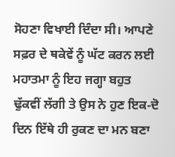ਸੋਹਣਾ ਵਿਖਾਈ ਦਿੰਦਾ ਸੀ। ਆਪਣੇ ਸਫ਼ਰ ਦੇ ਥਕੇਵੇਂ ਨੂੰ ਘੱਟ ਕਰਨ ਲਈ ਮਹਾਤਮਾ ਨੂੰ ਇਹ ਜਗ੍ਹਾ ਬਹੁਤ ਢੁੱਕਵੀਂ ਲੱਗੀ ਤੇ ਉਸ ਨੇ ਹੁਣ ਇਕ-ਦੋ ਦਿਨ ਇੱਥੇ ਹੀ ਰੁਕਣ ਦਾ ਮਨ ਬਣਾ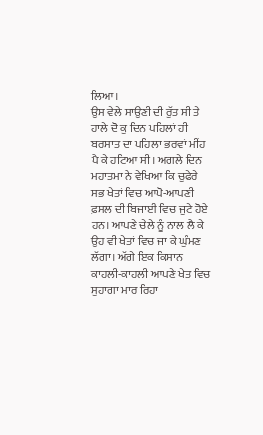ਲਿਆ।
ਉਸ ਵੇਲੇ ਸਾਉਣੀ ਦੀ ਰੁੱਤ ਸੀ ਤੇ ਹਾਲੇ ਦੋ ਕੁ ਦਿਨ ਪਹਿਲਾਂ ਹੀ ਬਰਸਾਤ ਦਾ ਪਹਿਲਾ ਭਰਵਾਂ ਮੀਂਹ ਪੈ ਕੇ ਹਟਿਆ ਸੀ। ਅਗਲੇ ਦਿਨ ਮਹਾਤਮਾ ਨੇ ਵੇਖਿਆ ਕਿ ਚੁਫੇਰੇ ਸਭ ਖੇਤਾਂ ਵਿਚ ਆਪੋ-ਆਪਣੀ ਫ਼ਸਲ ਦੀ ਬਿਜਾਈ ਵਿਚ ਜੁਟੇ ਹੋਏ ਹਨ। ਆਪਣੇ ਚੇਲੇ ਨੂੰ ਨਾਲ ਲੈ ਕੇ ਉਹ ਵੀ ਖੇਤਾਂ ਵਿਚ ਜਾ ਕੇ ਘੁੰਮਣ ਲੱਗਾ। ਅੱਗੇ ਇਕ ਕਿਸਾਨ ਕਾਹਲੀ-ਕਾਹਲੀ ਆਪਣੇ ਖੇਤ ਵਿਚ ਸੁਹਾਗਾ ਮਾਰ ਰਿਹਾ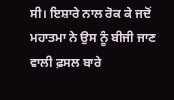ਸੀ। ਇਸ਼ਾਰੇ ਨਾਲ ਰੋਕ ਕੇ ਜਦੋਂ ਮਹਾਤਮਾ ਨੇ ਉਸ ਨੂੰ ਬੀਜੀ ਜਾਣ ਵਾਲੀ ਫ਼ਸਲ ਬਾਰੇ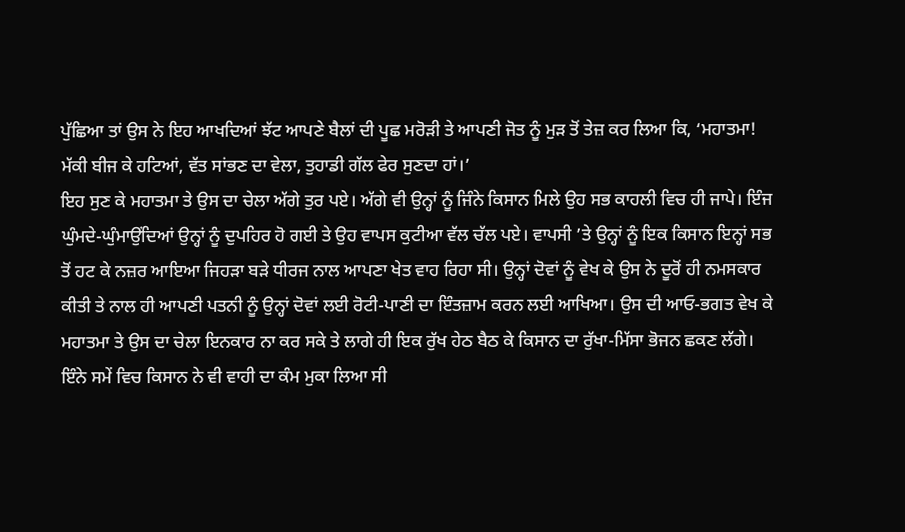ਪੁੱਛਿਆ ਤਾਂ ਉਸ ਨੇ ਇਹ ਆਖਦਿਆਂ ਝੱਟ ਆਪਣੇ ਬੈਲਾਂ ਦੀ ਪੂਛ ਮਰੋੜੀ ਤੇ ਆਪਣੀ ਜੋਤ ਨੂੰ ਮੁੜ ਤੋਂ ਤੇਜ਼ ਕਰ ਲਿਆ ਕਿ, ‘ਮਹਾਤਮਾ! ਮੱਕੀ ਬੀਜ ਕੇ ਹਟਿਆਂ, ਵੱਤ ਸਾਂਭਣ ਦਾ ਵੇਲਾ, ਤੁਹਾਡੀ ਗੱਲ ਫੇਰ ਸੁਣਦਾ ਹਾਂ।’
ਇਹ ਸੁਣ ਕੇ ਮਹਾਤਮਾ ਤੇ ਉਸ ਦਾ ਚੇਲਾ ਅੱਗੇ ਤੁਰ ਪਏ। ਅੱਗੇ ਵੀ ਉਨ੍ਹਾਂ ਨੂੰ ਜਿੰਨੇ ਕਿਸਾਨ ਮਿਲੇ ਉਹ ਸਭ ਕਾਹਲੀ ਵਿਚ ਹੀ ਜਾਪੇ। ਇੰਜ ਘੁੰਮਦੇ-ਘੁੰਮਾਉਂਦਿਆਂ ਉਨ੍ਹਾਂ ਨੂੰ ਦੁਪਹਿਰ ਹੋ ਗਈ ਤੇ ਉਹ ਵਾਪਸ ਕੁਟੀਆ ਵੱਲ ਚੱਲ ਪਏ। ਵਾਪਸੀ ’ਤੇ ਉਨ੍ਹਾਂ ਨੂੰ ਇਕ ਕਿਸਾਨ ਇਨ੍ਹਾਂ ਸਭ ਤੋਂ ਹਟ ਕੇ ਨਜ਼ਰ ਆਇਆ ਜਿਹੜਾ ਬੜੇ ਧੀਰਜ ਨਾਲ ਆਪਣਾ ਖੇਤ ਵਾਹ ਰਿਹਾ ਸੀ। ਉਨ੍ਹਾਂ ਦੋਵਾਂ ਨੂੰ ਵੇਖ ਕੇ ਉਸ ਨੇ ਦੂਰੋਂ ਹੀ ਨਮਸਕਾਰ ਕੀਤੀ ਤੇ ਨਾਲ ਹੀ ਆਪਣੀ ਪਤਨੀ ਨੂੰ ਉਨ੍ਹਾਂ ਦੋਵਾਂ ਲਈ ਰੋਟੀ-ਪਾਣੀ ਦਾ ਇੰਤਜ਼ਾਮ ਕਰਨ ਲਈ ਆਖਿਆ। ਉਸ ਦੀ ਆਓ-ਭਗਤ ਵੇਖ ਕੇ ਮਹਾਤਮਾ ਤੇ ਉਸ ਦਾ ਚੇਲਾ ਇਨਕਾਰ ਨਾ ਕਰ ਸਕੇ ਤੇ ਲਾਗੇ ਹੀ ਇਕ ਰੁੱਖ ਹੇਠ ਬੈਠ ਕੇ ਕਿਸਾਨ ਦਾ ਰੁੱਖਾ-ਮਿੱਸਾ ਭੋਜਨ ਛਕਣ ਲੱਗੇ।
ਇੰਨੇ ਸਮੇਂ ਵਿਚ ਕਿਸਾਨ ਨੇ ਵੀ ਵਾਹੀ ਦਾ ਕੰਮ ਮੁਕਾ ਲਿਆ ਸੀ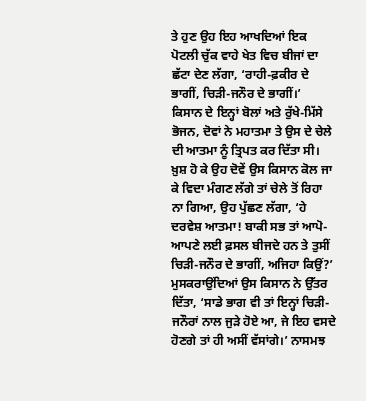ਤੇ ਹੁਣ ਉਹ ਇਹ ਆਖਦਿਆਂ ਇਕ ਪੋਟਲੀ ਚੁੱਕ ਵਾਹੇ ਖੇਤ ਵਿਚ ਬੀਜਾਂ ਦਾ ਛੱਟਾ ਦੇਣ ਲੱਗਾ, ‘ਰਾਹੀ-ਫ਼ਕੀਰ ਦੇ ਭਾਗੀਂ, ਚਿੜੀ-ਜਨੌਰ ਦੇ ਭਾਗੀਂ।’
ਕਿਸਾਨ ਦੇ ਇਨ੍ਹਾਂ ਬੋਲਾਂ ਅਤੇ ਰੁੱਖੇ-ਮਿੱਸੇ ਭੋਜਨ, ਦੋਵਾਂ ਨੇ ਮਹਾਤਮਾ ਤੇ ਉਸ ਦੇ ਚੇਲੇ ਦੀ ਆਤਮਾ ਨੂੰ ਤ੍ਰਿਪਤ ਕਰ ਦਿੱਤਾ ਸੀ। ਖ਼ੁਸ਼ ਹੋ ਕੇ ਉਹ ਦੋਵੇਂ ਉਸ ਕਿਸਾਨ ਕੋਲ ਜਾ ਕੇ ਵਿਦਾ ਮੰਗਣ ਲੱਗੇ ਤਾਂ ਚੇਲੇ ਤੋਂ ਰਿਹਾ ਨਾ ਗਿਆ, ਉਹ ਪੁੱਛਣ ਲੱਗਾ, ‘ਹੇ ਦਰਵੇਸ਼ ਆਤਮਾ! ਬਾਕੀ ਸਭ ਤਾਂ ਆਪੋ-ਆਪਣੇ ਲਈ ਫ਼ਸਲ ਬੀਜਦੇ ਹਨ ਤੇ ਤੁਸੀਂ ਚਿੜੀ-ਜਨੌਰ ਦੇ ਭਾਗੀਂ, ਅਜਿਹਾ ਕਿਉਂ?’
ਮੁਸਕਰਾਉਂਦਿਆਂ ਉਸ ਕਿਸਾਨ ਨੇ ਉੱਤਰ ਦਿੱਤਾ, ‘ਸਾਡੇ ਭਾਗ ਵੀ ਤਾਂ ਇਨ੍ਹਾਂ ਚਿੜੀ-ਜਨੌਰਾਂ ਨਾਲ ਜੁੜੇ ਹੋਏ ਆ, ਜੇ ਇਹ ਵਸਦੇ ਹੋਣਗੇ ਤਾਂ ਹੀ ਅਸੀਂ ਵੱਸਾਂਗੇ।’ ਨਾਸਮਝ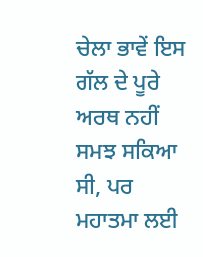ਚੇਲਾ ਭਾਵੇਂ ਇਸ ਗੱਲ ਦੇ ਪੂਰੇ ਅਰਥ ਨਹੀਂ ਸਮਝ ਸਕਿਆ ਸੀ, ਪਰ ਮਹਾਤਮਾ ਲਈ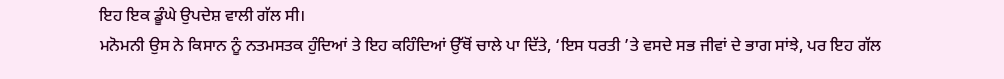ਇਹ ਇਕ ਡੂੰਘੇ ਉਪਦੇਸ਼ ਵਾਲੀ ਗੱਲ ਸੀ।
ਮਨੋਮਨੀ ਉਸ ਨੇ ਕਿਸਾਨ ਨੂੰ ਨਤਮਸਤਕ ਹੁੰਦਿਆਂ ਤੇ ਇਹ ਕਹਿੰਦਿਆਂ ਉੱਥੋਂ ਚਾਲੇ ਪਾ ਦਿੱਤੇ, ‘ਇਸ ਧਰਤੀ ’ਤੇ ਵਸਦੇ ਸਭ ਜੀਵਾਂ ਦੇ ਭਾਗ ਸਾਂਝੇ, ਪਰ ਇਹ ਗੱਲ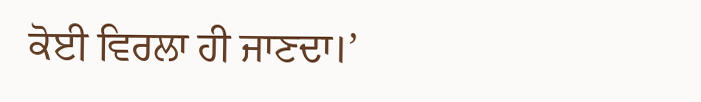ਕੋਈ ਵਿਰਲਾ ਹੀ ਜਾਣਦਾ।’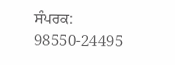ਸੰਪਰਕ: 98550-24495